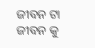ଜୀବନ ଟା ଜୀବନ କୁ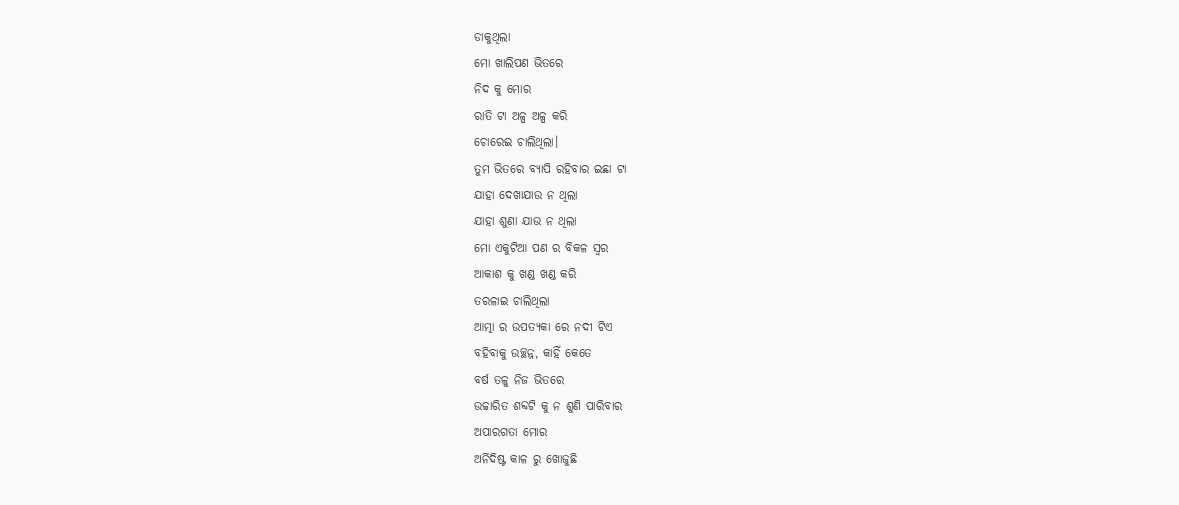ଡାକୁଥିଲା
ମୋ ଖାଲିପଣ ଭିତରେ
ନିଦ କୁ ମୋର
ରାତି ଟା ଅଳ୍ପ ଅଳ୍ପ କରି
ଚୋରେଇ ଚାଲିଥିଲା।
ତୁମ ଭିତରେ ବ୍ୟାପି ରହିବାର ଇଛା ଟା
ଯାହା ଦେଖାଯାଉ ନ ଥିଲା
ଯାହା ଶୁଣା ଯାଉ ନ ଥିଲା
ମୋ ଏକୁଟିଆ ପଣ ର ବିକଳ ସ୍ୱର
ଆକାଶ କୁ ଖଣ୍ଡ ଖଣ୍ଡ କରି
ତରଳାଇ ଚାଲିଥିଲା
ଆତ୍ମା ର ଉପତ୍ୟକା ରେ ନଦୀ ଟିଏ
ବହିବାକୁ ଉଚ୍ଛନ୍ନ, କାହିଁ କେତେ
ବର୍ଷ ତଳୁ ନିଜ ଭିତରେ
ଉଚ୍ଚାରିତ ଶବ୍ଦଟି କୁ ନ ଶୁଣି ପାରିବାର
ଅପାରଗତା ମୋର
ଅର୍ନିଦିଷ୍ଟ କାଳ ରୁ ଖୋଜୁଛି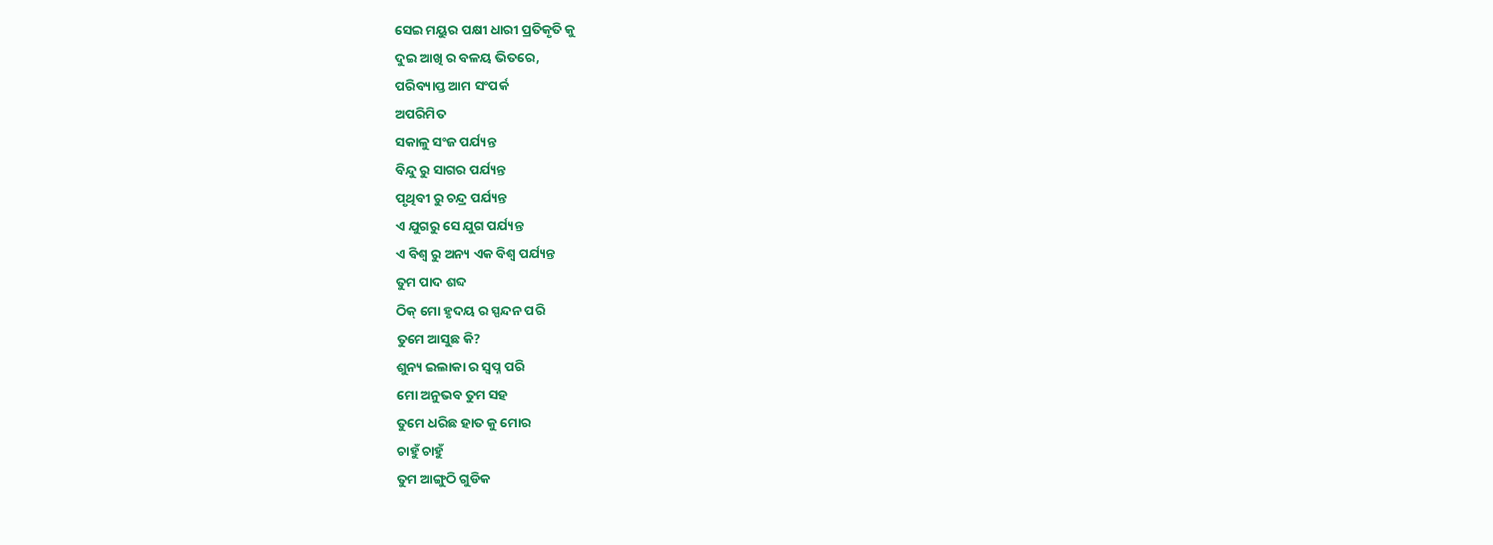ସେଇ ମୟୁର ପକ୍ଷୀ ଧାରୀ ପ୍ରତିକୃତି କୁ
ଦୁଇ ଆଖି ର ବଳୟ ଭିତରେ,
ପରିବ୍ୟାପ୍ତ ଆମ ସଂପର୍କ
ଅପରିମିତ
ସକାଳୁ ସଂଜ ପର୍ଯ୍ୟନ୍ତ
ବିନ୍ଦୁ ରୁ ସାଗର ପର୍ଯ୍ୟନ୍ତ
ପୃଥିବୀ ରୁ ଚନ୍ଦ୍ର ପର୍ଯ୍ୟନ୍ତ
ଏ ଯୁଗରୁ ସେ ଯୁଗ ପର୍ଯ୍ୟନ୍ତ
ଏ ବିଶ୍ୱ ରୁ ଅନ୍ୟ ଏକ ବିଶ୍ବ ପର୍ଯ୍ୟନ୍ତ
ତୁମ ପାଦ ଶବ୍ଦ
ଠିକ୍ ମୋ ହୃଦୟ ର ସ୍ପନ୍ଦନ ପରି
ତୁମେ ଆସୁଛ କି?
ଶୁନ୍ୟ ଇଲାକା ର ସ୍ଵପ୍ନ ପରି
ମୋ ଅନୁଭବ ତୁମ ସହ
ତୁମେ ଧରିଛ ହାତ କୁ ମୋର
ଚାହୁଁ ଚାହୁଁ
ତୁମ ଆଙ୍ଗୁଠି ଗୁଡିକ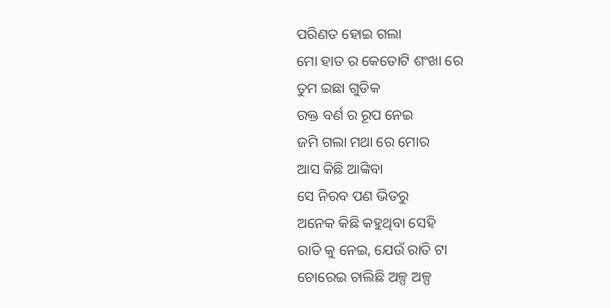ପରିଣତ ହୋଇ ଗଲା
ମୋ ହାତ ର କେତୋଟି ଶଂଖା ରେ
ତୁମ ଇଛା ଗୁଡିକ
ରକ୍ତ ବର୍ଣ ର ରୂପ ନେଇ
ଜମି ଗଲା ମଥା ରେ ମୋର
ଆସ କିଛି ଆଙ୍କିବା
ସେ ନିରବ ପଣ ଭିତରୁ
ଅନେକ କିଛି କହୁଥିବା ସେହି
ରାତି କୁ ନେଇ, ଯେଉଁ ରାତି ଟା
ଚୋରେଇ ଚାଲିଛି ଅଳ୍ପ ଅଳ୍ପ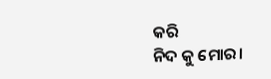କରି
ନିଦ କୁ ମୋର।